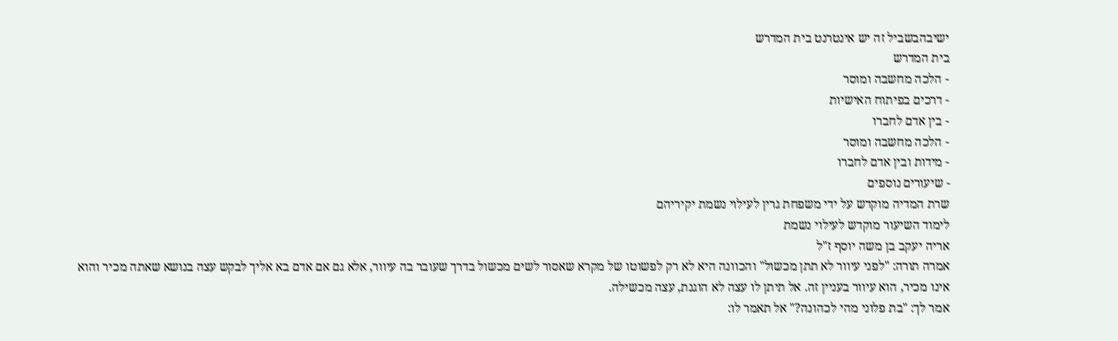ישיבהבשביל זה יש אינטרנט בית המדרש
בית המדרש
- הלכה מחשבה ומוסר
- דרכים בפיתוח האישיות
- בין אדם לחברו
- הלכה מחשבה ומוסר
- מידות ובין אדם לחברו
- שיעורים נוספים
שרת המדיה מוקדש על ידי משפחת גרין לעילוי נשמת יקיריהם
לימוד השיעור מוקדש לעילוי נשמת
אריה יעקב בן משה יוסף ז"ל
אמרה תורה: "לפני עיוור לא תתן מכשול" והכוונה היא לא רק לפשוטו של מקרא שאסור לשים מכשול בדרך שעובר בה עיוור, אלא גם אם אדם בא אליך לבקש עצה בנושא שאתה מכיר והוא אינו מכיר, הוא עיוור בעניין זה. אל תיתן לו עצה לא הוגנת, עצה מכשילה.
אמר לך: "בת פלוני מהי לכהונה?" אל תאמר לו: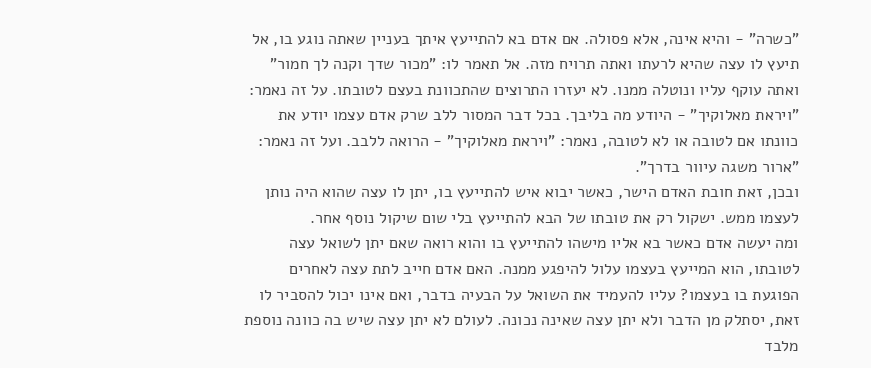"כשרה" - והיא אינה, אלא פסולה. אם אדם בא להתייעץ איתך בעניין שאתה נוגע בו, אל תיעץ לו עצה שהיא לרעתו ואתה תרויח מזה. אל תאמר לו: "מכור שדך וקנה לך חמור" ואתה עוקף עליו ונוטלה ממנו. לא יעזרו התרוצים שהתכוונת בעצם לטובתו. על זה נאמר: "ויראת מאלוקיך" - היודע מה בליבך. בכל דבר המסור ללב שרק אדם עצמו יודע את כוונתו אם לטובה או לא לטובה, נאמר: "ויראת מאלוקיך" - הרואה ללבב. ועל זה נאמר: "ארור משגה עיוור בדרך".
ובכן, זאת חובת האדם הישר, כאשר יבוא איש להתייעץ בו, יתן לו עצה שהוא היה נותן לעצמו ממש. ישקול רק את טובתו של הבא להתייעץ בלי שום שיקול נוסף אחר.
ומה יעשה אדם כאשר בא אליו מישהו להתייעץ בו והוא רואה שאם יתן לשואל עצה לטובתו, הוא המייעץ בעצמו עלול להיפגע ממנה. האם אדם חייב לתת עצה לאחרים הפוגעת בו בעצמו? עליו להעמיד את השואל על הבעיה בדבר, ואם אינו יכול להסביר לו זאת, יסתלק מן הדבר ולא יתן עצה שאינה נכונה. לעולם לא יתן עצה שיש בה כוונה נוספת מלבד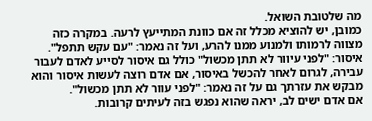מה שלטובת השואל.
כמובן, יש להוציא מכלל זה אם כוונת המתייעץ לרעה. במקרה כזה מצווה לרמותו ולמנוע ממנו להרע, ועל זה נאמר: "עם עקש תתפל". איסור: "לפני עיוור לא תתן מכשול" כולל גם איסור לסייע לאדם לעבור עבירה, לגרום לאחר להכשל באיסור, אם אדם רוצה לעשות איסור והוא מבקש את עזרתך גם על זה נאמר: "לפני עוור לא תתן מכשול".
אם אדם ישים לב, יראה שהוא נפגש בזה לעיתים קרובות.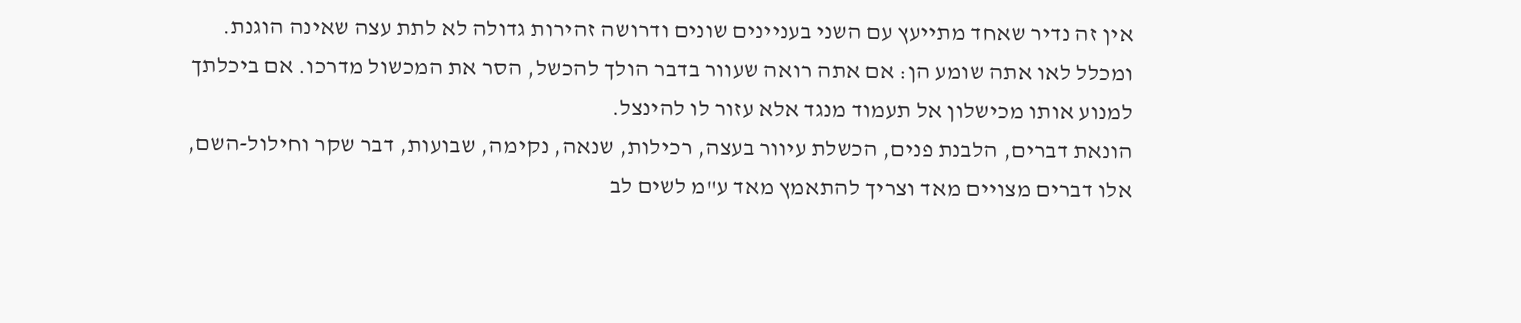אין זה נדיר שאחד מתייעץ עם השני בעניינים שונים ודרושה זהירות גדולה לא לתת עצה שאינה הוגנת.
ומכלל לאו אתה שומע הן: אם אתה רואה שעוור בדבר הולך להכשל, הסר את המכשול מדרכו. אם ביכלתך למנוע אותו מכישלון אל תעמוד מנגד אלא עזור לו להינצל.
הונאת דברים, הלבנת פנים, הכשלת עיוור בעצה, רכילות, שנאה, נקימה, שבועות, דבר שקר וחילול-השם, אלו דברים מצויים מאד וצריך להתאמץ מאד ע"מ לשים לב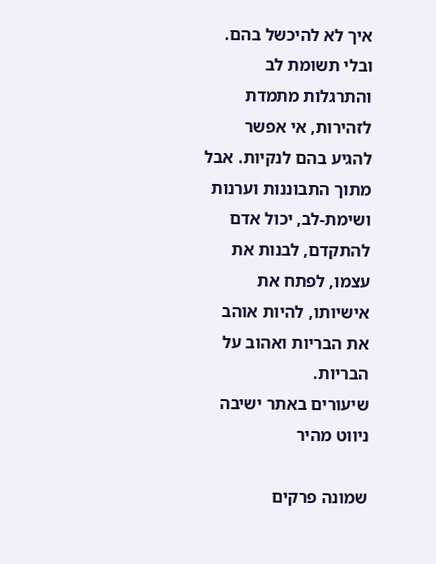איך לא להיכשל בהם. ובלי תשומת לב והתרגלות מתמדת לזהירות, אי אפשר להגיע בהם לנקיות. אבל מתוך התבוננות וערנות ושימת-לב, יכול אדם להתקדם, לבנות את עצמו, לפתח את אישיותו, להיות אוהב את הבריות ואהוב על הבריות.
שיעורים באתר ישיבה
ניווט מהיר

שמונה פרקים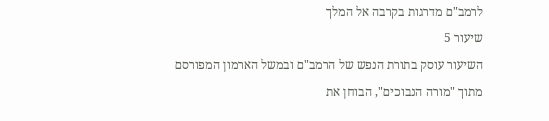לרמב"ם מדרגות בקרבה אל המלך
שיעור 5
השיעור עוסק בתורת הנפש של הרמב"ם ובמשל הארמון המפורסם מתוך "מורה הנבוכים", הבוחן את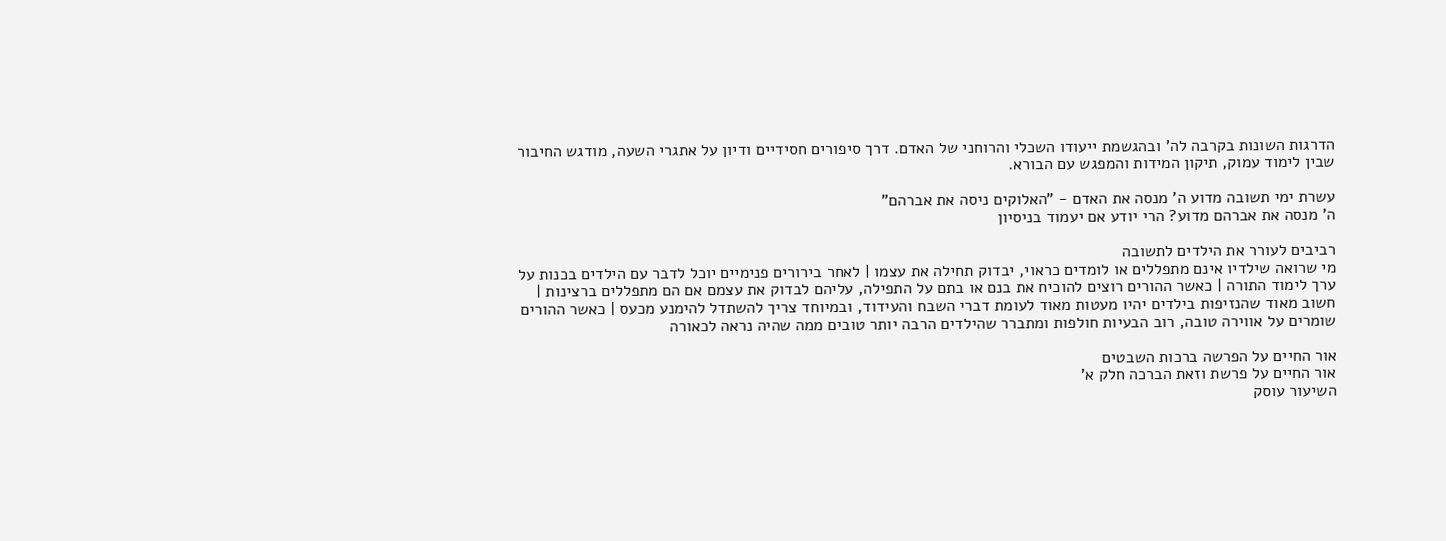הדרגות השונות בקרבה לה' ובהגשמת ייעודו השכלי והרוחני של האדם. דרך סיפורים חסידיים ודיון על אתגרי השעה, מודגש החיבור שבין לימוד עמוק, תיקון המידות והמפגש עם הבורא.

עשרת ימי תשובה מדוע ה' מנסה את האדם - "האלוקים ניסה את אברהם"
ה' מנסה את אברהם מדוע? הרי יודע אם יעמוד בניסיון

רביבים לעורר את הילדים לתשובה
מי שרואה שילדיו אינם מתפללים או לומדים כראוי, יבדוק תחילה את עצמו | לאחר בירורים פנימיים יוכל לדבר עם הילדים בכנות על ערך לימוד התורה | כאשר ההורים רוצים להוכיח את בנם או בתם על התפילה, עליהם לבדוק את עצמם אם הם מתפללים ברצינות | חשוב מאוד שהנזיפות בילדים יהיו מעטות מאוד לעומת דברי השבח והעידוד, ובמיוחד צריך להשתדל להימנע מכעס | כאשר ההורים שומרים על אווירה טובה, רוב הבעיות חולפות ומתברר שהילדים הרבה יותר טובים ממה שהיה נראה לכאורה

אור החיים על הפרשה ברכות השבטים
אור החיים על פרשת וזאת הברכה חלק א'
השיעור עוסק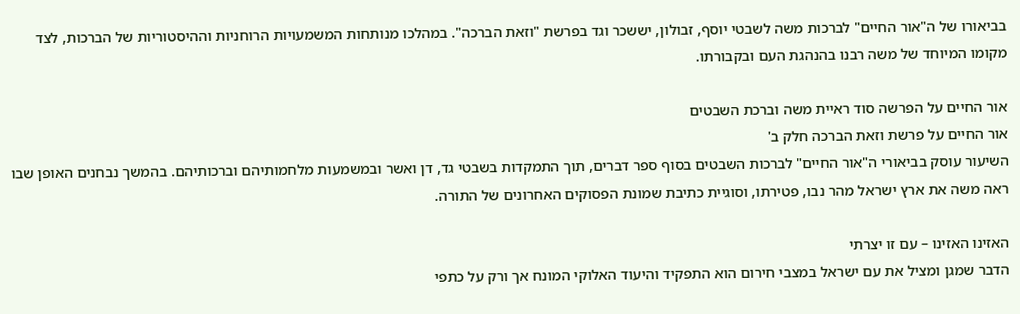בביאורו של ה"אור החיים" לברכות משה לשבטי יוסף, זבולון, יששכר וגד בפרשת "וזאת הברכה". במהלכו מנותחות המשמעויות הרוחניות וההיסטוריות של הברכות, לצד מקומו המיוחד של משה רבנו בהנהגת העם ובקבורתו.

אור החיים על הפרשה סוד ראיית משה וברכת השבטים
אור החיים על פרשת וזאת הברכה חלק ב'
השיעור עוסק בביאורי ה"אור החיים" לברכות השבטים בסוף ספר דברים, תוך התמקדות בשבטי גד, דן ואשר ובמשמעות מלחמותיהם וברכותיהם. בהמשך נבחנים האופן שבו ראה משה את ארץ ישראל מהר נבו, פטירתו, וסוגיית כתיבת שמונת הפסוקים האחרונים של התורה.

האזינו האזינו – עם זו יצרתי
הדבר שמגן ומציל את עם ישראל במצבי חירום הוא התפקיד והיעוד האלוקי המונח אך ורק על כתפי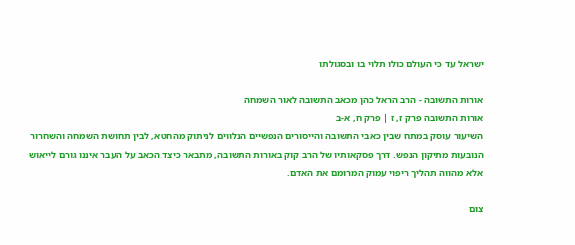ישראל עד כי העולם כולו תלוי בו ובסגולתו

אורות התשובה - הרב הראל כהן מכאב התשובה לאור השמחה
אורות התשובה פרק ז, ז | פרק ח, א-ב
השיעור עוסק במתח שבין כאבי התשובה והייסורים הנפשיים הנלווים לניתוק מהחטא, לבין תחושת השמחה והשחרור הנובעות מתיקון הנפש. דרך פסקאותיו של הרב קוק באורות התשובה, מתבאר כיצד הכאב על העבר איננו גורם לייאוש אלא מהווה תהליך ריפוי עמוק המרומם את האדם.

צום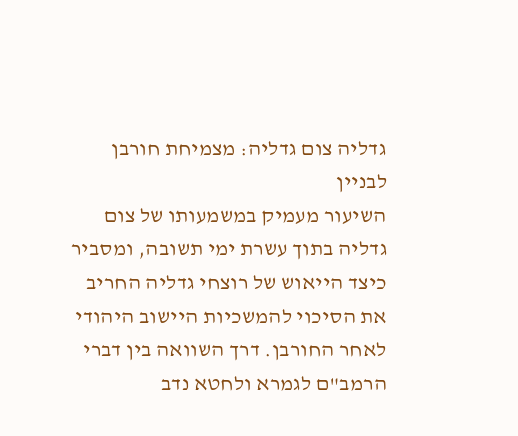גדליה צום גדליה: מצמיחת חורבן לבניין
השיעור מעמיק במשמעותו של צום גדליה בתוך עשרת ימי תשובה, ומסביר כיצד הייאוש של רוצחי גדליה החריב את הסיכוי להמשכיות היישוב היהודי לאחר החורבן. דרך השוואה בין דברי הרמב"ם לגמרא ולחטא נדב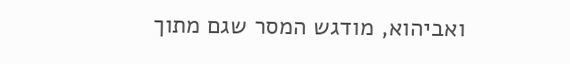ואביהוא, מודגש המסר שגם מתוך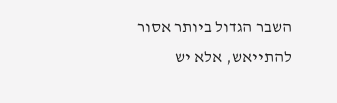השבר הגדול ביותר אסור להתייאש, אלא יש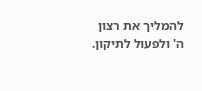להמליך את רצון ה' ולפעול לתיקון.